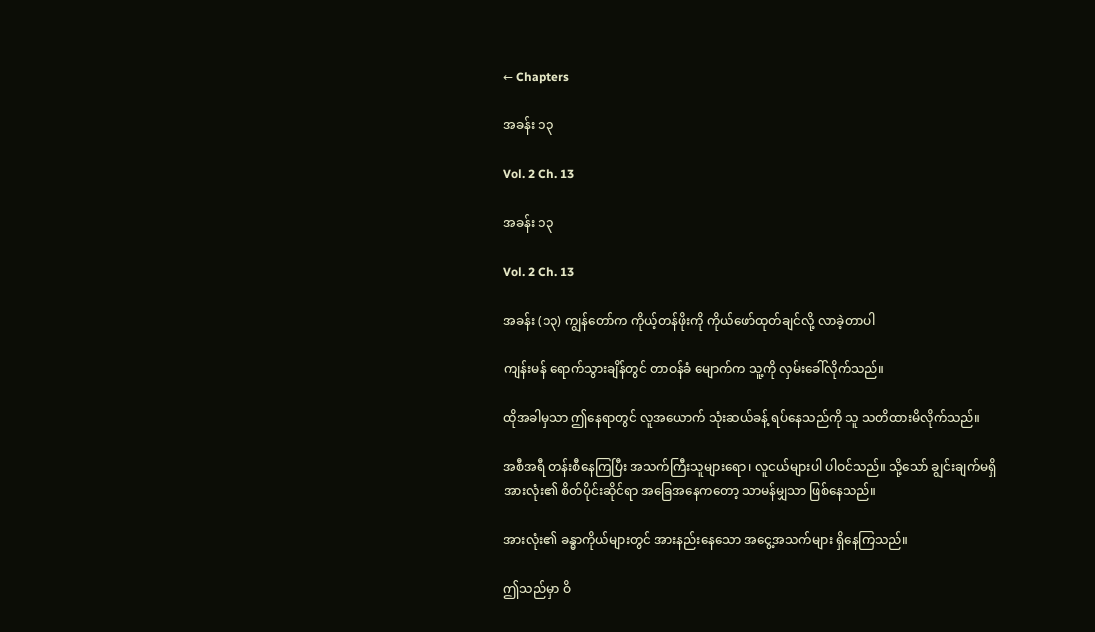← Chapters

အခန်း ၁၃

Vol. 2 Ch. 13

အခန်း ၁၃

Vol. 2 Ch. 13

အခန်း (၁၃) ကျွန်တော်က ကိုယ့်တန်ဖိုးကို ကိုယ်ဖော်ထုတ်ချင်လို့ လာခဲ့တာပါ

ကျန်းမန် ရောက်သွားချိန်တွင် တာဝန်ခံ မျောက်က သူ့ကို လှမ်းခေါ်လိုက်သည်။

ထိုအခါမှသာ ဤနေရာတွင် လူအယောက် သုံးဆယ်ခန့် ရပ်နေသည်ကို သူ သတိထားမိလိုက်သည်။

အစီအရီ တန်းစီနေကြပြီး အသက်ကြီးသူများရော၊ လူငယ်များပါ ပါဝင်သည်။ သို့သော် ချွင်းချက်မရှိ အားလုံး၏ စိတ်ပိုင်းဆိုင်ရာ အခြေအနေကတော့ သာမန်မျှသာ ဖြစ်နေသည်။

အားလုံး၏ ခန္ဓာကိုယ်များတွင် အားနည်းနေသော အငွေ့အသက်များ ရှိနေကြသည်။

ဤသည်မှာ ဝိ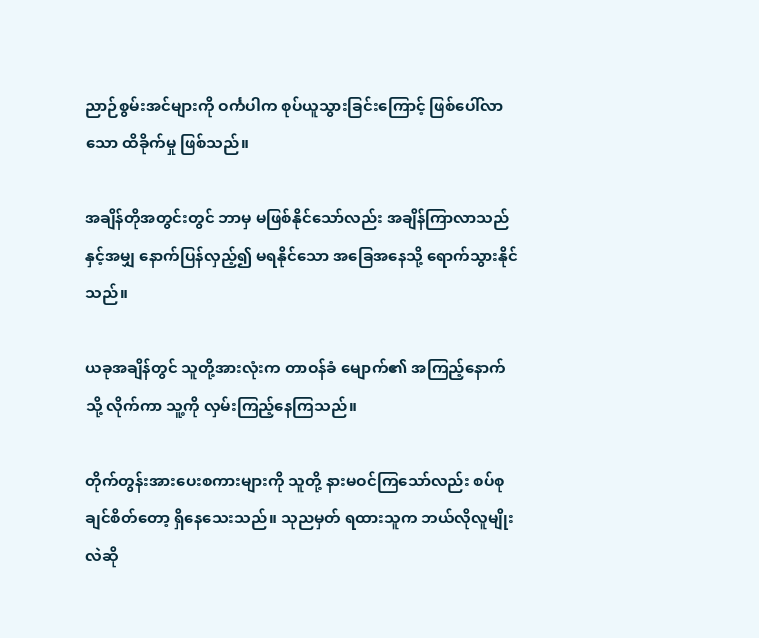ညာဉ်စွမ်းအင်များကို ဝင်္ကပါက စုပ်ယူသွားခြင်းကြောင့် ဖြစ်ပေါ်လာသော ထိခိုက်မှု ဖြစ်သည်။

အချိန်တိုအတွင်းတွင် ဘာမှ မဖြစ်နိုင်သော်လည်း အချိန်ကြာလာသည်နှင့်အမျှ နောက်ပြန်လှည့်၍ မရနိုင်သော အခြေအနေသို့ ရောက်သွားနိုင်သည်။

ယခုအချိန်တွင် သူတို့အားလုံးက တာဝန်ခံ မျောက်၏ အကြည့်နောက်သို့ လိုက်ကာ သူ့ကို လှမ်းကြည့်နေကြသည်။

တိုက်တွန်းအားပေးစကားများကို သူတို့ နားမဝင်ကြသော်လည်း စပ်စုချင်စိတ်တော့ ရှိနေသေးသည်။ သုညမှတ် ရထားသူက ဘယ်လိုလူမျိုးလဲဆို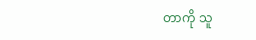တာကို သူ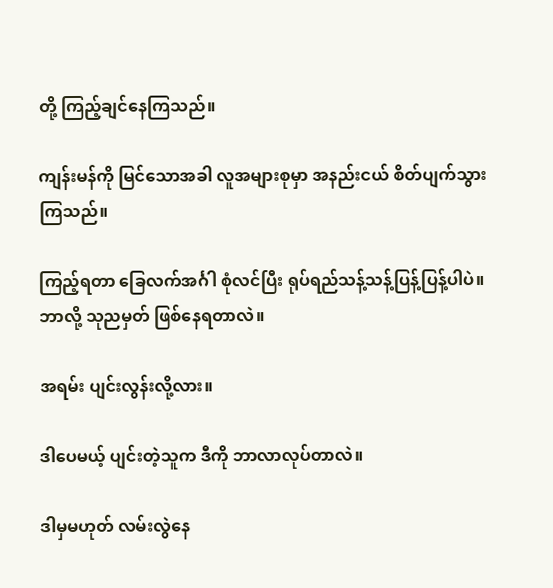တို့ ကြည့်ချင်နေကြသည်။

ကျန်းမန်ကို မြင်သောအခါ လူအများစုမှာ အနည်းငယ် စိတ်ပျက်သွားကြသည်။

ကြည့်ရတာ ခြေလက်အင်္ဂါ စုံလင်ပြီး ရုပ်ရည်သန့်သန့်ပြန့်ပြန့်ပါပဲ။ ဘာလို့ သုညမှတ် ဖြစ်နေရတာလဲ။

အရမ်း ပျင်းလွန်းလို့လား။

ဒါပေမယ့် ပျင်းတဲ့သူက ဒီကို ဘာလာလုပ်တာလဲ။

ဒါမှမဟုတ် လမ်းလွဲနေ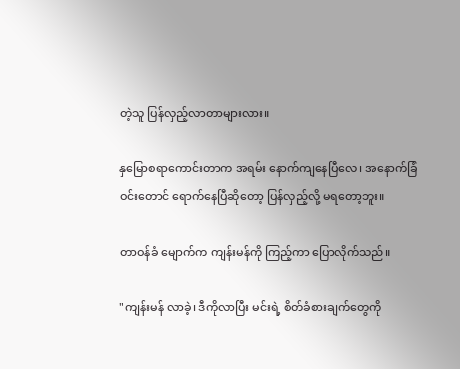တဲ့သူ ပြန်လှည့်လာတာများလား။

နှမြောစရာကောင်းတာက အရမ်း နောက်ကျနေပြီလေ၊ အနောက်ခြံဝင်းတောင် ရောက်နေပြီဆိုတော့ ပြန်လှည့်လို့ မရတော့ဘူး။

တာဝန်ခံ မျောက်က ကျန်းမန်ကို ကြည့်ကာ ပြောလိုက်သည်။

"ကျန်းမန် လာခဲ့၊ ဒီကိုလာပြီး မင်းရဲ့ စိတ်ခံစားချက်တွေကို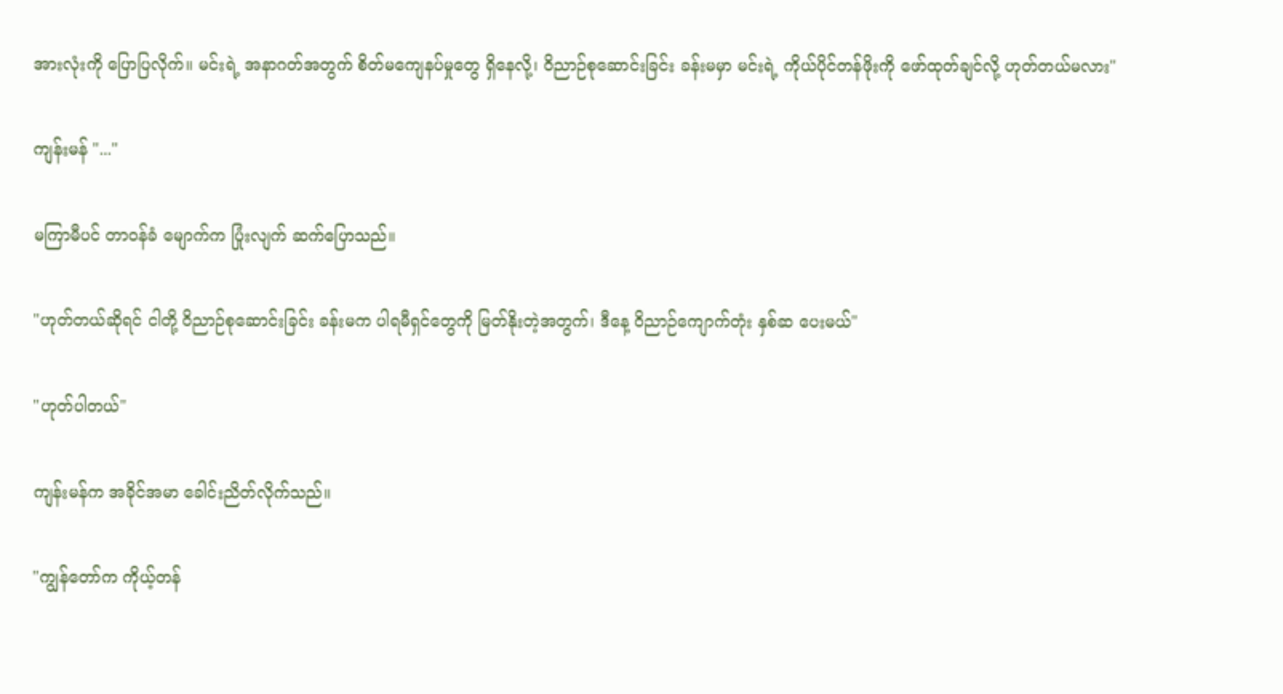အားလုံးကို ပြောပြလိုက်။ မင်းရဲ့ အနာဂတ်အတွက် စိတ်မကျေနပ်မှုတွေ ရှိနေလို့၊ ဝိညာဉ်စုဆောင်းခြင်း ခန်းမမှာ မင်းရဲ့ ကိုယ်ပိုင်တန်ဖိုးကို ဖော်ထုတ်ချင်လို့ ဟုတ်တယ်မလား"

ကျန်းမန် "..."

မကြာမီပင် တာဝန်ခံ မျောက်က ပြုံးလျက် ဆက်ပြောသည်။

"ဟုတ်တယ်ဆိုရင် ငါတို့ ဝိညာဉ်စုဆောင်းခြင်း ခန်းမက ပါရမီရှင်တွေကို မြတ်နိုးတဲ့အတွက်၊ ဒီနေ့ ဝိညာဉ်ကျောက်တုံး နှစ်ဆ ပေးမယ်"

"ဟုတ်ပါတယ်"

ကျန်းမန်က အခိုင်အမာ ခေါင်းညိတ်လိုက်သည်။

"ကျွန်တော်က ကိုယ့်တန်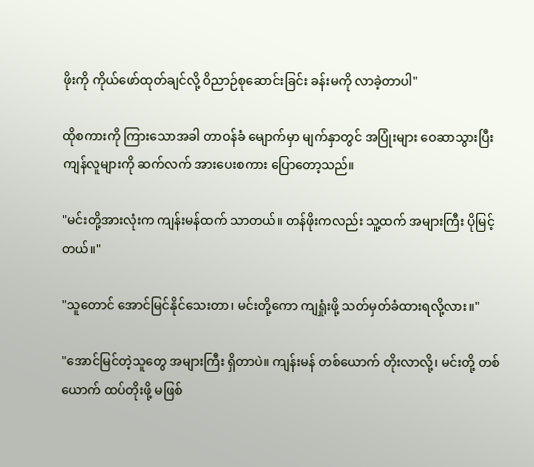ဖိုးကို ကိုယ်ဖော်ထုတ်ချင်လို့ ဝိညာဉ်စုဆောင်းခြင်း ခန်းမကို လာခဲ့တာပါ"

ထိုစကားကို ကြားသောအခါ တာဝန်ခံ မျောက်မှာ မျက်နှာတွင် အပြုံးများ ဝေဆာသွားပြီး ကျန်လူများကို ဆက်လက် အားပေးစကား ပြောတော့သည်။

"မင်းတို့အားလုံးက ကျန်းမန်ထက် သာတယ်။ တန်ဖိုးကလည်း သူ့ထက် အများကြီး ပိုမြင့်တယ်။"

"သူတောင် အောင်မြင်နိုင်သေးတာ၊ မင်းတို့ကော ကျရှုံးဖို့ သတ်မှတ်ခံထားရလို့လား။"

"အောင်မြင်တဲ့သူတွေ အများကြီး ရှိတာပဲ။ ကျန်းမန် တစ်ယောက် တိုးလာလို့၊ မင်းတို့ တစ်ယောက် ထပ်တိုးဖို့ မဖြစ်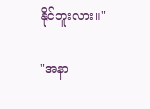နိုင်ဘူးလား။"

"အနာ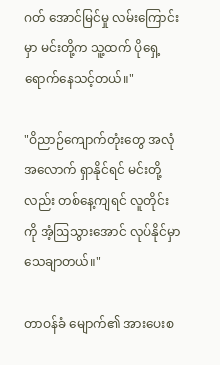ဂတ် အောင်မြင်မှု လမ်းကြောင်းမှာ မင်းတို့က သူ့ထက် ပိုရှေ့ရောက်နေသင့်တယ်။"

"ဝိညာဉ်ကျောက်တုံးတွေ အလုံအလောက် ရှာနိုင်ရင် မင်းတို့လည်း တစ်နေ့ကျရင် လူတိုင်းကို အံ့ဩသွားအောင် လုပ်နိုင်မှာ သေချာတယ်။"

တာဝန်ခံ မျောက်၏ အားပေးစ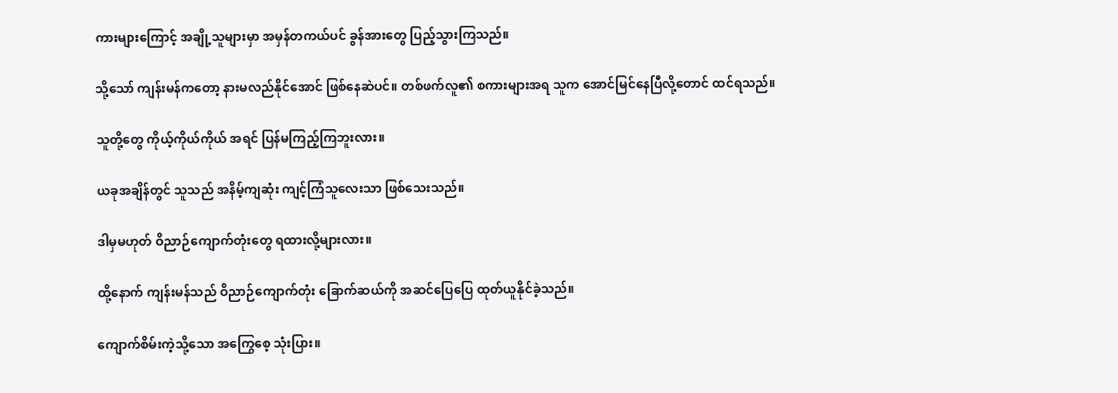ကားများကြောင့် အချို့သူများမှာ အမှန်တကယ်ပင် ခွန်အားတွေ ပြည့်သွားကြသည်။

သို့သော် ကျန်းမန်ကတော့ နားမလည်နိုင်အောင် ဖြစ်နေဆဲပင်။ တစ်ဖက်လူ၏ စကားများအရ သူက အောင်မြင်နေပြီလို့တောင် ထင်ရသည်။

သူတို့တွေ ကိုယ့်ကိုယ်ကိုယ် အရင် ပြန်မကြည့်ကြဘူးလား။

ယခုအချိန်တွင် သူသည် အနိမ့်ကျဆုံး ကျင့်ကြံသူလေးသာ ဖြစ်သေးသည်။

ဒါမှမဟုတ် ဝိညာဉ်ကျောက်တုံးတွေ ရထားလို့များလား။

ထို့နောက် ကျန်းမန်သည် ဝိညာဉ်ကျောက်တုံး ခြောက်ဆယ်ကို အဆင်ပြေပြေ ထုတ်ယူနိုင်ခဲ့သည်။

ကျောက်စိမ်းကဲ့သို့သော အကြွေစေ့ သုံးပြား။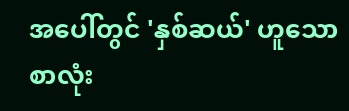အပေါ်တွင် 'နှစ်ဆယ်' ဟူသော စာလုံး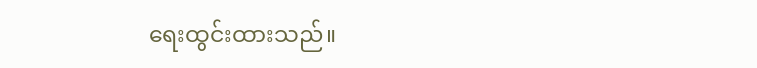ရေးထွင်းထားသည်။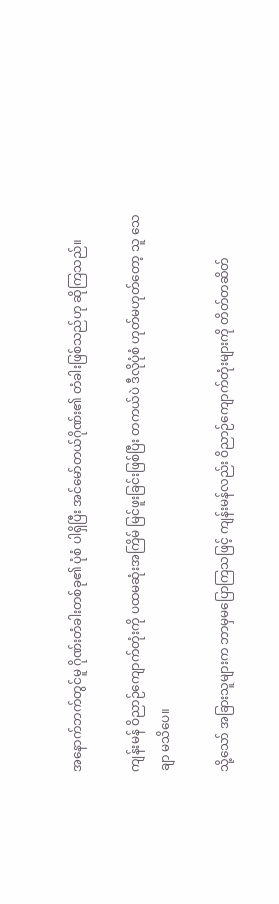အနောက်ဘက်တွင်မူ ဂိုဏ်းတံခါးတစ်ခု၏ ပုံစံ ပါရှိပြီး အင်မော်တယ်ဂိုဏ်း၏ တံခါးဖြစ်သည်ဟု ဆိုကြသည်။

ကျန်းမန် ဝိညာဉ်ကျောက်တုံးကို ပထမဆုံးအကြိမ် မြင်ဖူးခြင်းဖြစ်ပြီး တကယ်ပဲ ဒီလိုပုံစံ ဟုတ်မဟုတ်တော့ သူ သေချာ မသိပေ။

သို့သော် အခြားသူများက ဘာမှမပြောကြသဖြင့် ကျန်းမန်လည်း ဝိညာဉ်ကျောက်တုံးများကို တိတ်တဆိတ်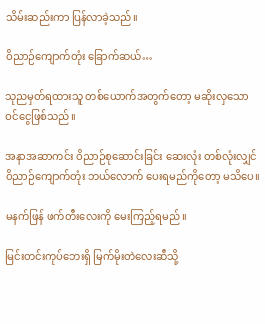သိမ်းဆည်းကာ ပြန်လာခဲ့သည်။

ဝိညာဉ်ကျောက်တုံး ခြောက်ဆယ်…

သုညမှတ်ရထားသူ တစ်ယောက်အတွက်တော့ မဆိုးလှသော ဝင်ငွေဖြစ်သည်။

အနာအဆာကင်း ဝိညာဉ်စုဆောင်းခြင်း ဆေးလုံး တစ်လုံးလျှင် ဝိညာဉ်ကျောက်တုံး ဘယ်လောက် ပေးရမည်ကိုတော့ မသိပေ။

မနက်ဖြန် ဖက်တီးလေးကို မေးကြည့်ရမည်။

မြင်းတင်းကုပ်ဘေးရှိ မြက်မိုးတဲလေးဆီသို့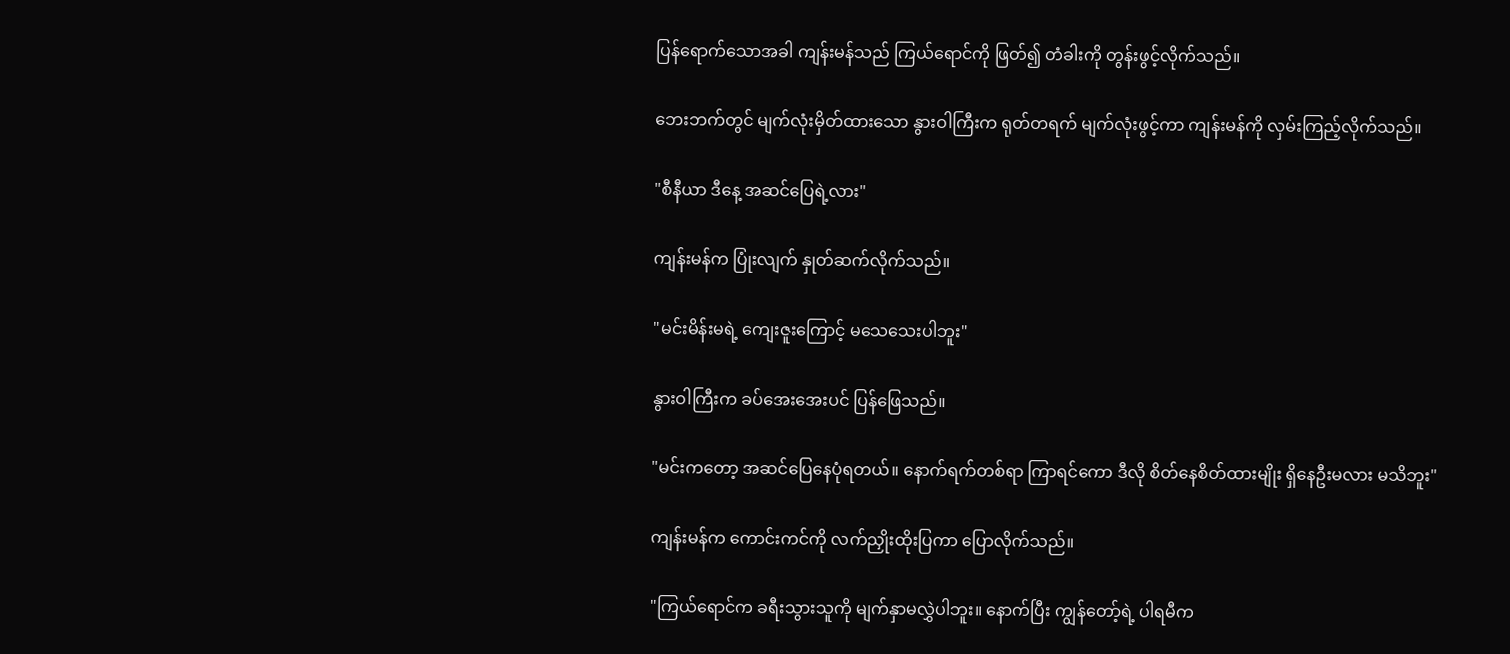ပြန်ရောက်သောအခါ ကျန်းမန်သည် ကြယ်ရောင်ကို ဖြတ်၍ တံခါးကို တွန်းဖွင့်လိုက်သည်။

ဘေးဘက်တွင် မျက်လုံးမှိတ်ထားသော နွားဝါကြီးက ရုတ်တရက် မျက်လုံးဖွင့်ကာ ကျန်းမန်ကို လှမ်းကြည့်လိုက်သည်။

"စီနီယာ ဒီနေ့ အဆင်ပြေရဲ့လား"

ကျန်းမန်က ပြုံးလျက် နှုတ်ဆက်လိုက်သည်။

"မင်းမိန်းမရဲ့ ကျေးဇူးကြောင့် မသေသေးပါဘူး"

နွားဝါကြီးက ခပ်အေးအေးပင် ပြန်ဖြေသည်။

"မင်းကတော့ အဆင်ပြေနေပုံရတယ်။ နောက်ရက်တစ်ရာ ကြာရင်ကော ဒီလို စိတ်နေစိတ်ထားမျိုး ရှိနေဦးမလား မသိဘူး"

ကျန်းမန်က ကောင်းကင်ကို လက်ညှိုးထိုးပြကာ ပြောလိုက်သည်။

"ကြယ်ရောင်က ခရီးသွားသူကို မျက်နှာမလွှဲပါဘူး။ နောက်ပြီး ကျွန်တော့်ရဲ့ ပါရမီက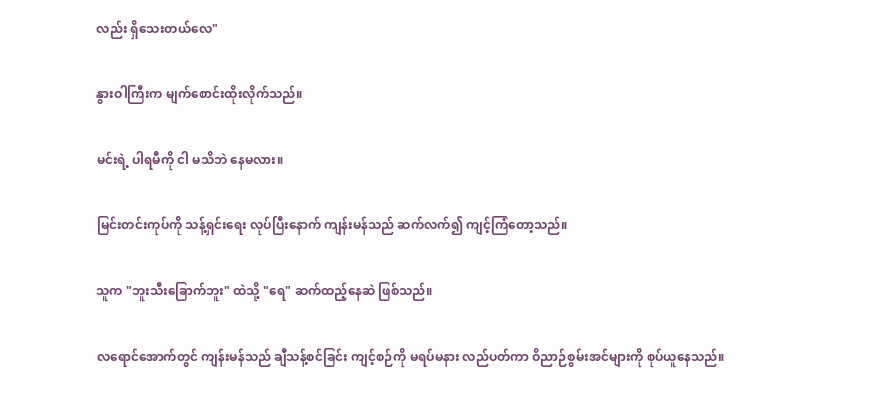လည်း ရှိသေးတယ်လေ"

နွားဝါကြီးက မျက်စောင်းထိုးလိုက်သည်။

မင်းရဲ့ ပါရမီကို ငါ မသိဘဲ နေမလား။

မြင်းတင်းကုပ်ကို သန့်ရှင်းရေး လုပ်ပြီးနောက် ကျန်းမန်သည် ဆက်လက်၍ ကျင့်ကြံတော့သည်။

သူက "ဘူးသီးခြောက်ဘူး" ထဲသို့ "ရေ" ဆက်ထည့်နေဆဲ ဖြစ်သည်။

လရောင်အောက်တွင် ကျန်းမန်သည် ချီသန့်စင်ခြင်း ကျင့်စဉ်ကို မရပ်မနား လည်ပတ်ကာ ဝိညာဉ်စွမ်းအင်များကို စုပ်ယူနေသည်။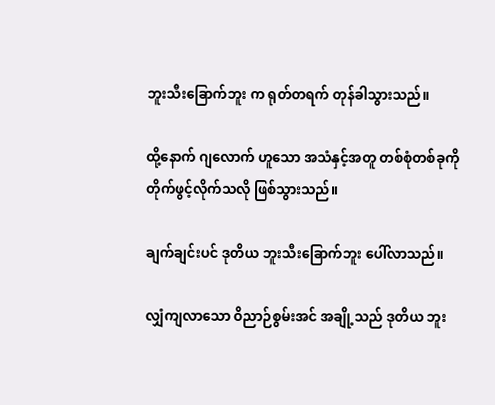ဘူးသီးခြောက်ဘူး က ရုတ်တရက် တုန်ခါသွားသည်။

ထို့နောက် ဂျလောက် ဟူသော အသံနှင့်အတူ တစ်စုံတစ်ခုကို တိုက်ဖွင့်လိုက်သလို ဖြစ်သွားသည်။

ချက်ချင်းပင် ဒုတိယ ဘူးသီးခြောက်ဘူး ပေါ်လာသည်။

လျှံကျလာသော ဝိညာဉ်စွမ်းအင် အချို့သည် ဒုတိယ ဘူး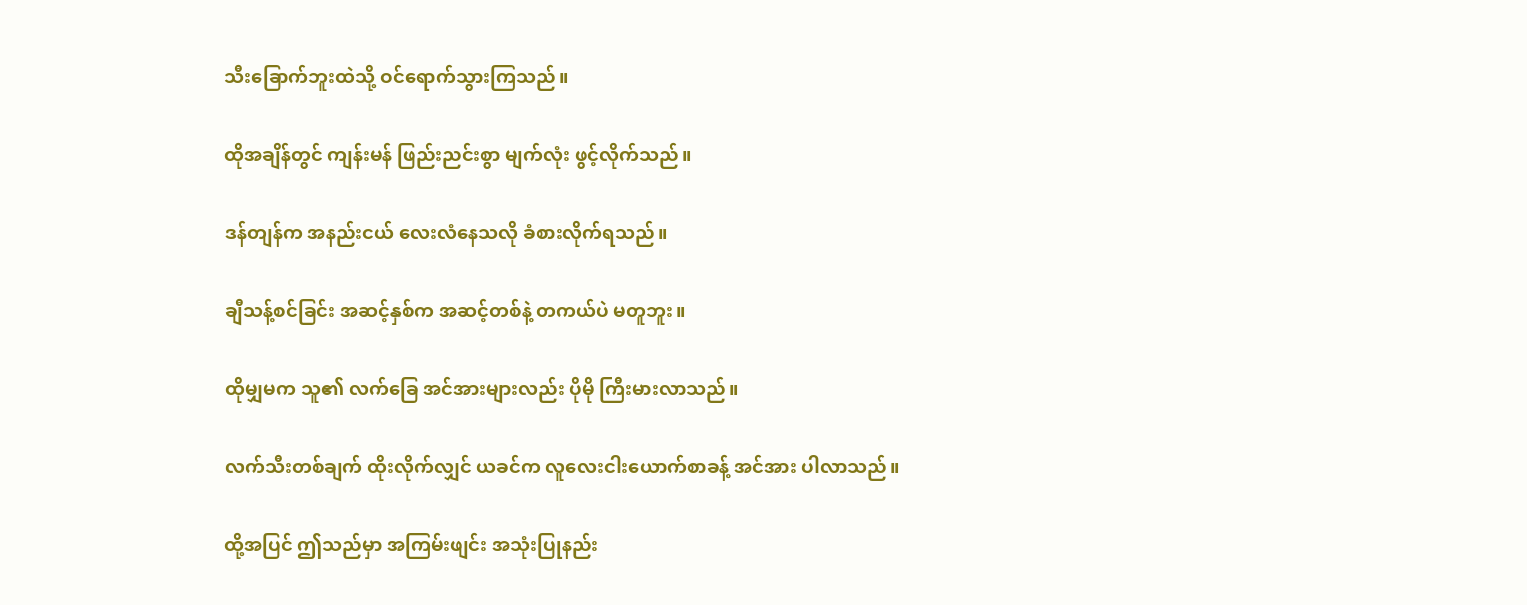သီးခြောက်ဘူးထဲသို့ ဝင်ရောက်သွားကြသည်။

ထိုအချိန်တွင် ကျန်းမန် ဖြည်းညင်းစွာ မျက်လုံး ဖွင့်လိုက်သည်။

ဒန်တျန်က အနည်းငယ် လေးလံနေသလို ခံစားလိုက်ရသည်။

ချီသန့်စင်ခြင်း အဆင့်နှစ်က အဆင့်တစ်နဲ့ တကယ်ပဲ မတူဘူး။

ထိုမျှမက သူ၏ လက်ခြေ အင်အားများလည်း ပိုမို ကြီးမားလာသည်။

လက်သီးတစ်ချက် ထိုးလိုက်လျှင် ယခင်က လူလေးငါးယောက်စာခန့် အင်အား ပါလာသည်။

ထို့အပြင် ဤသည်မှာ အကြမ်းဖျင်း အသုံးပြုနည်း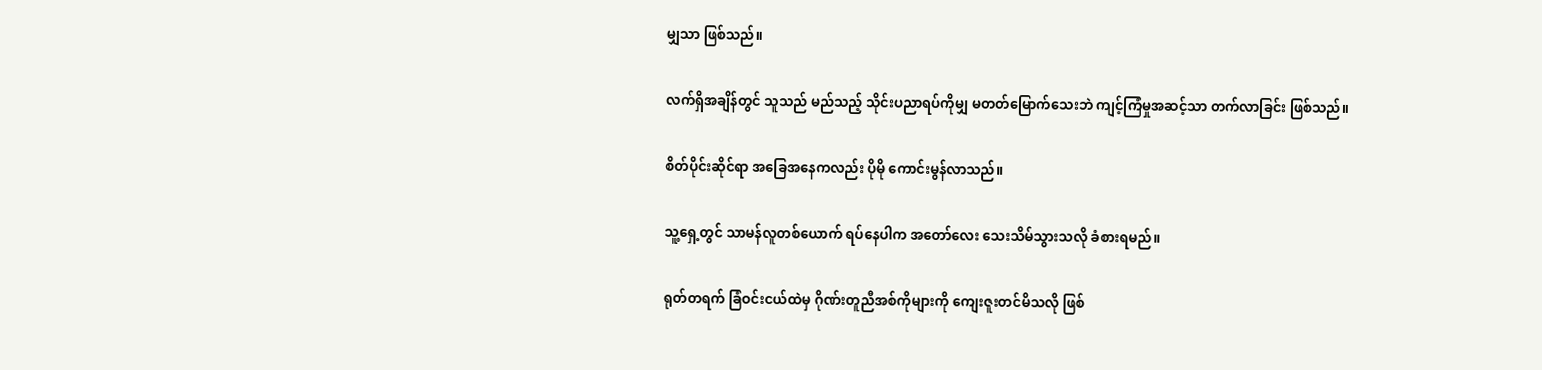မျှသာ ဖြစ်သည်။

လက်ရှိအချိန်တွင် သူသည် မည်သည့် သိုင်းပညာရပ်ကိုမျှ မတတ်မြောက်သေးဘဲ ကျင့်ကြံမှုအဆင့်သာ တက်လာခြင်း ဖြစ်သည်။

စိတ်ပိုင်းဆိုင်ရာ အခြေအနေကလည်း ပိုမို ကောင်းမွန်လာသည်။

သူ့ရှေ့တွင် သာမန်လူတစ်ယောက် ရပ်နေပါက အတော်လေး သေးသိမ်သွားသလို ခံစားရမည်။

ရုတ်တရက် ခြံဝင်းငယ်ထဲမှ ဂိုဏ်းတူညီအစ်ကိုများကို ကျေးဇူးတင်မိသလို ဖြစ်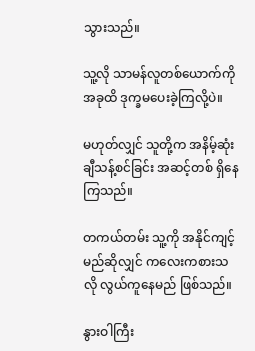သွားသည်။

သူ့လို သာမန်လူတစ်ယောက်ကို အခုထိ ဒုက္ခမပေးခဲ့ကြလို့ပဲ။

မဟုတ်လျှင် သူတို့က အနိမ့်ဆုံး ချီသန့်စင်ခြင်း အဆင့်တစ် ရှိနေကြသည်။

တကယ်တမ်း သူ့ကို အနိုင်ကျင့်မည်ဆိုလျှင် ကလေးကစားသလို လွယ်ကူနေမည် ဖြစ်သည်။

နွားဝါကြီး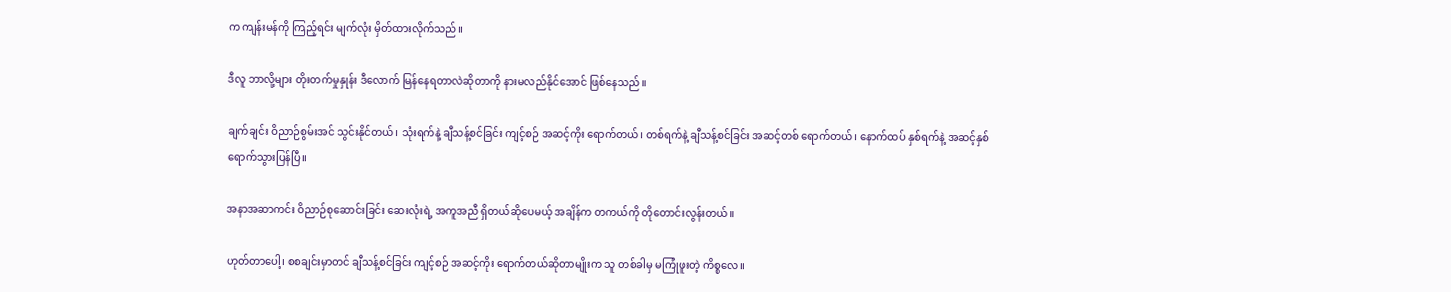က ကျန်းမန်ကို ကြည့်ရင်း မျက်လုံး မှိတ်ထားလိုက်သည်။

ဒီလူ ဘာလို့များ တိုးတက်မှုနှုန်း ဒီလောက် မြန်နေရတာလဲဆိုတာကို နားမလည်နိုင်အောင် ဖြစ်နေသည်။

ချက်ချင်း ဝိညာဉ်စွမ်းအင် သွင်းနိုင်တယ်၊ သုံးရက်နဲ့ ချီသန့်စင်ခြင်း ကျင့်စဉ် အဆင့်ကိုး ရောက်တယ်၊ တစ်ရက်နဲ့ ချီသန့်စင်ခြင်း အဆင့်တစ် ရောက်တယ်၊ နောက်ထပ် နှစ်ရက်နဲ့ အဆင့်နှစ် ရောက်သွားပြန်ပြီ။

အနာအဆာကင်း ဝိညာဉ်စုဆောင်းခြင်း ဆေးလုံးရဲ့ အကူအညီ ရှိတယ်ဆိုပေမယ့် အချိန်က တကယ်ကို တိုတောင်းလွန်းတယ်။

ဟုတ်တာပေါ့၊ စစချင်းမှာတင် ချီသန့်စင်ခြင်း ကျင့်စဉ် အဆင့်ကိုး ရောက်တယ်ဆိုတာမျိုးက သူ တစ်ခါမှ မကြုံဖူးတဲ့ ကိစ္စလေ။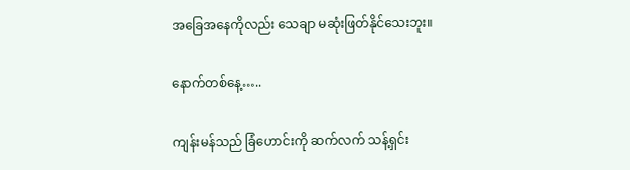အခြေအနေကိုလည်း သေချာ မဆုံးဖြတ်နိုင်သေးဘူး။

နောက်တစ်နေ့…..

ကျန်းမန်သည် ခြံဟောင်းကို ဆက်လက် သန့်ရှင်း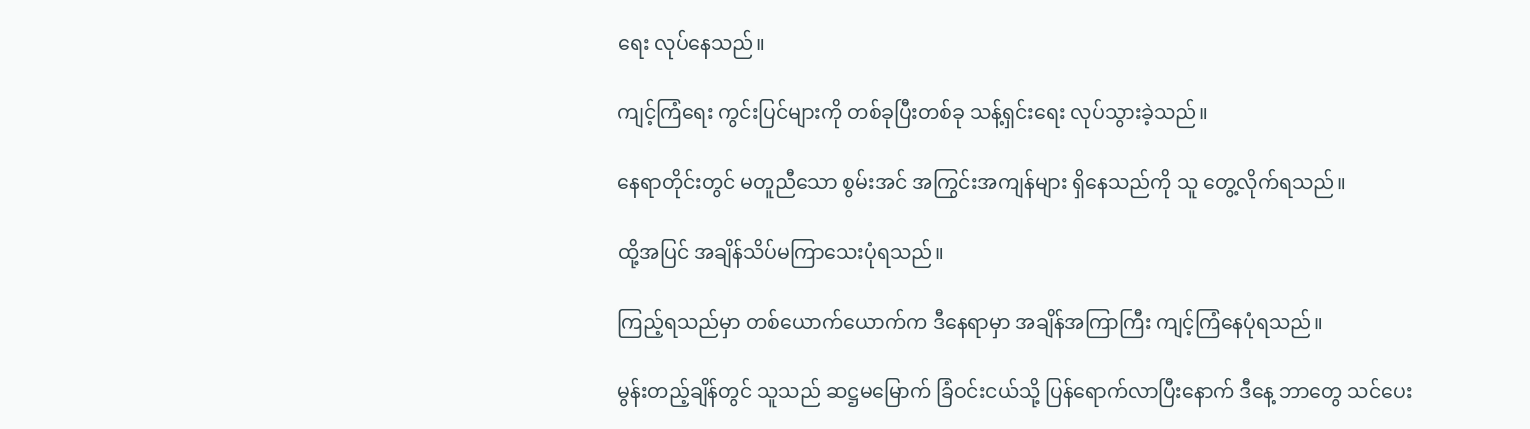ရေး လုပ်နေသည်။

ကျင့်ကြံရေး ကွင်းပြင်များကို တစ်ခုပြီးတစ်ခု သန့်ရှင်းရေး လုပ်သွားခဲ့သည်။

နေရာတိုင်းတွင် မတူညီသော စွမ်းအင် အကြွင်းအကျန်များ ရှိနေသည်ကို သူ တွေ့လိုက်ရသည်။

ထို့အပြင် အချိန်သိပ်မကြာသေးပုံရသည်။

ကြည့်ရသည်မှာ တစ်ယောက်ယောက်က ဒီနေရာမှာ အချိန်အကြာကြီး ကျင့်ကြံနေပုံရသည်။

မွန်းတည့်ချိန်တွင် သူသည် ဆဋ္ဌမမြောက် ခြံဝင်းငယ်သို့ ပြန်ရောက်လာပြီးနောက် ဒီနေ့ ဘာတွေ သင်ပေး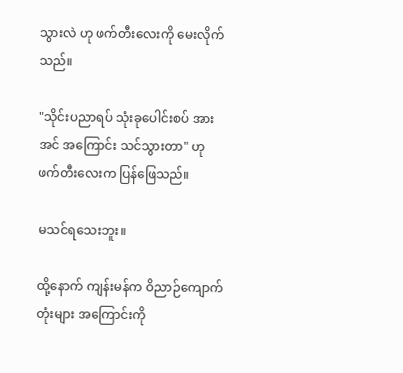သွားလဲ ဟု ဖက်တီးလေးကို မေးလိုက်သည်။

"သိုင်းပညာရပ် သုံးခုပေါင်းစပ် အားအင် အကြောင်း သင်သွားတာ" ဟု ဖက်တီးလေးက ပြန်ဖြေသည်။

မသင်ရသေးဘူး။

ထို့နောက် ကျန်းမန်က ဝိညာဉ်ကျောက်တုံးများ အကြောင်းကို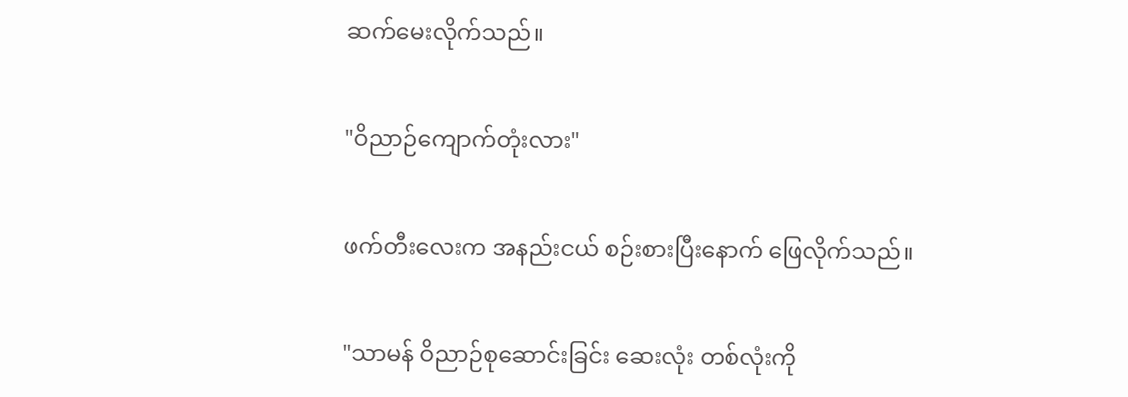ဆက်မေးလိုက်သည်။

"ဝိညာဉ်ကျောက်တုံးလား"

ဖက်တီးလေးက အနည်းငယ် စဉ်းစားပြီးနောက် ဖြေလိုက်သည်။

"သာမန် ဝိညာဉ်စုဆောင်းခြင်း ဆေးလုံး တစ်လုံးကို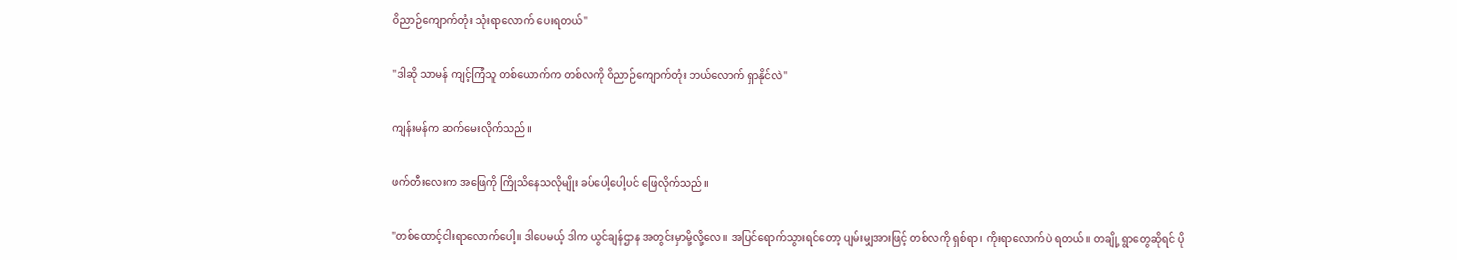ဝိညာဉ်ကျောက်တုံး သုံးရာလောက် ပေးရတယ်"

"ဒါဆို သာမန် ကျင့်ကြံသူ တစ်ယောက်က တစ်လကို ဝိညာဉ်ကျောက်တုံး ဘယ်လောက် ရှာနိုင်လဲ"

ကျန်းမန်က ဆက်မေးလိုက်သည်။

ဖက်တီးလေးက အဖြေကို ကြိုသိနေသလိုမျိုး ခပ်ပေါ့ပေါ့ပင် ဖြေလိုက်သည်။

"တစ်ထောင့်ငါးရာလောက်ပေါ့။ ဒါပေမယ့် ဒါက ယွင်ချန်ဌာန အတွင်းမှာမို့လို့လေ။ အပြင်ရောက်သွားရင်တော့ ပျမ်းမျှအားဖြင့် တစ်လကို ရှစ်ရာ၊ ကိုးရာလောက်ပဲ ရတယ်။ တချို့ ရွာတွေဆိုရင် ပို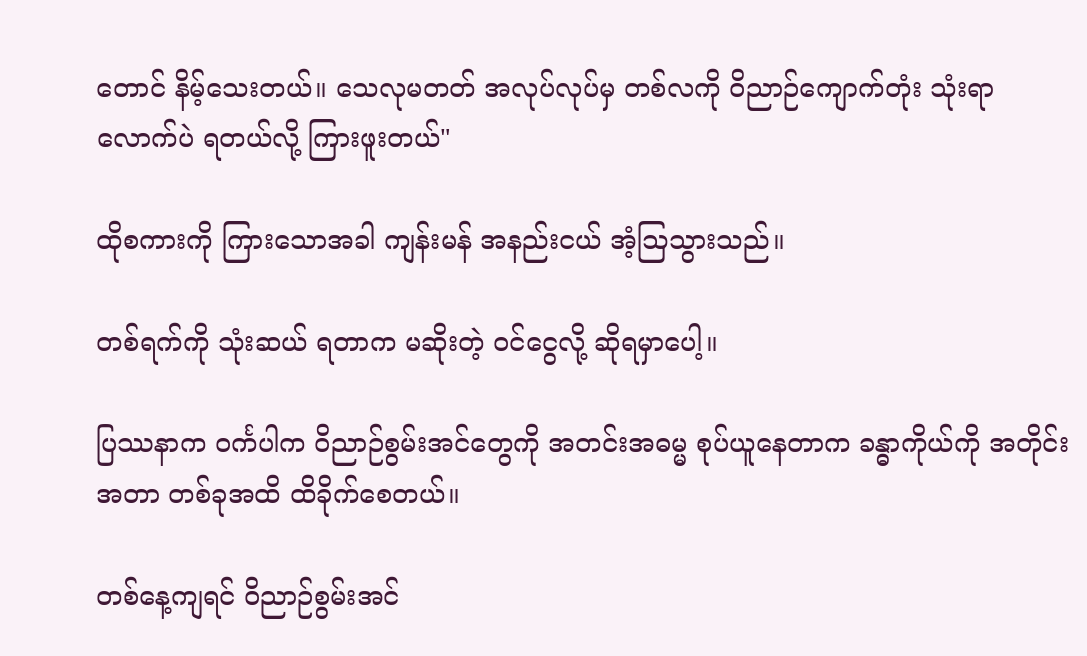တောင် နိမ့်သေးတယ်။ သေလုမတတ် အလုပ်လုပ်မှ တစ်လကို ဝိညာဉ်ကျောက်တုံး သုံးရာလောက်ပဲ ရတယ်လို့ ကြားဖူးတယ်"

ထိုစကားကို ကြားသောအခါ ကျန်းမန် အနည်းငယ် အံ့ဩသွားသည်။

တစ်ရက်ကို သုံးဆယ် ရတာက မဆိုးတဲ့ ဝင်ငွေလို့ ဆိုရမှာပေါ့။

ပြဿနာက ဝင်္ကပါက ဝိညာဉ်စွမ်းအင်တွေကို အတင်းအဓမ္မ စုပ်ယူနေတာက ခန္ဓာကိုယ်ကို အတိုင်းအတာ တစ်ခုအထိ ထိခိုက်စေတယ်။

တစ်နေ့ကျရင် ဝိညာဉ်စွမ်းအင်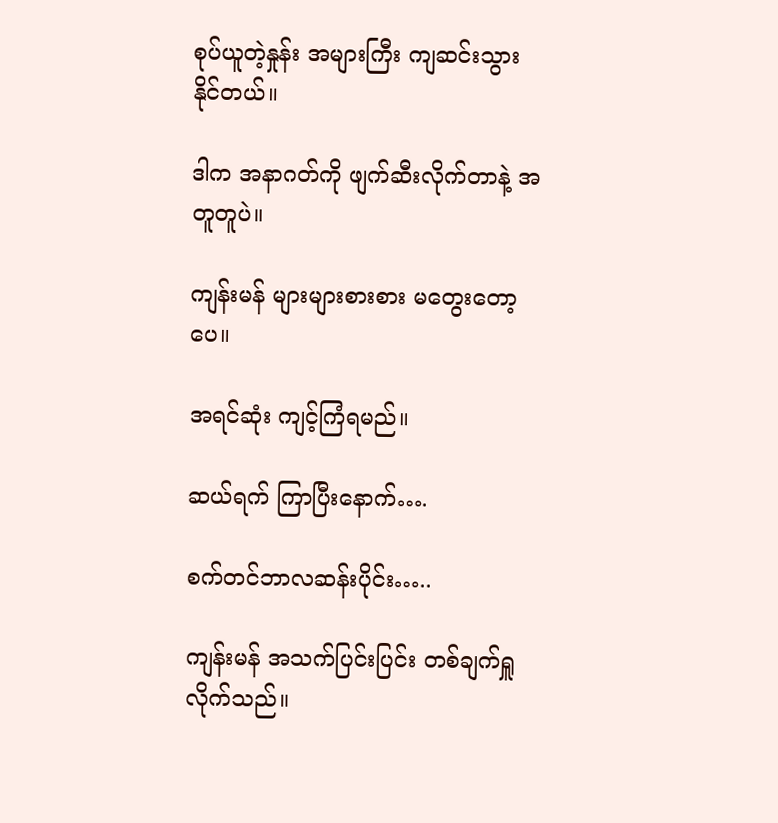စုပ်ယူတဲ့နှုန်း အများကြီး ကျဆင်းသွားနိုင်တယ်။

ဒါက အနာဂတ်ကို ဖျက်ဆီးလိုက်တာနဲ့ အတူတူပဲ။

ကျန်းမန် များများစားစား မတွေးတော့ပေ။

အရင်ဆုံး ကျင့်ကြံရမည်။

ဆယ်ရက် ကြာပြီးနောက်….

စက်တင်ဘာလဆန်းပိုင်း…..

ကျန်းမန် အသက်ပြင်းပြင်း တစ်ချက်ရှူလိုက်သည်။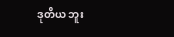ဒုတိယ ဘူး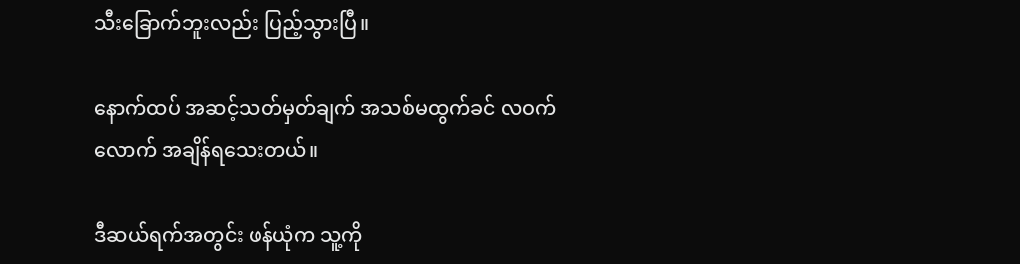သီးခြောက်ဘူးလည်း ပြည့်သွားပြီ။

နောက်ထပ် အဆင့်သတ်မှတ်ချက် အသစ်မထွက်ခင် လဝက်လောက် အချိန်ရသေးတယ်။

ဒီဆယ်ရက်အတွင်း ဖန်ယုံက သူ့ကို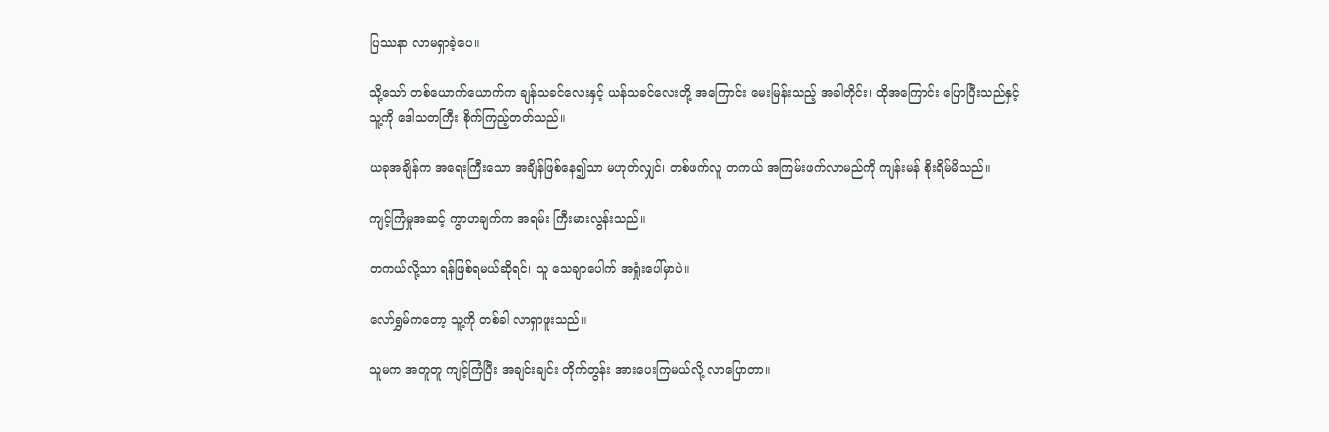ပြဿနာ လာမရှာခဲ့ပေ။

သို့သော် တစ်ယောက်ယောက်က ချန်သခင်လေးနှင့် ယန်သခင်လေးတို့ အကြောင်း မေးမြန်းသည့် အခါတိုင်း၊ ထိုအကြောင်း ပြောပြီးသည်နှင့် သူ့ကို ဒေါသတကြီး စိုက်ကြည့်တတ်သည်။

ယခုအချိန်က အရေးကြီးသော အချိန်ဖြစ်နေ၍သာ မဟုတ်လျှင်၊ တစ်ဖက်လူ တကယ် အကြမ်းဖက်လာမည်ကို ကျန်းမန် စိုးရိမ်မိသည်။

ကျင့်ကြံမှုအဆင့် ကွာဟချက်က အရမ်း ကြီးမားလွန်းသည်။

တကယ်လို့သာ ရန်ဖြစ်ရမယ်ဆိုရင်၊ သူ သေချာပေါက် အရှုံးပေါ်မှာပဲ။

လော်ရွှမ်ကတော့ သူ့ကို တစ်ခါ လာရှာဖူးသည်။

သူမက အတူတူ ကျင့်ကြံပြီး အချင်းချင်း တိုက်တွန်း အားပေးကြမယ်လို့ လာပြောတာ။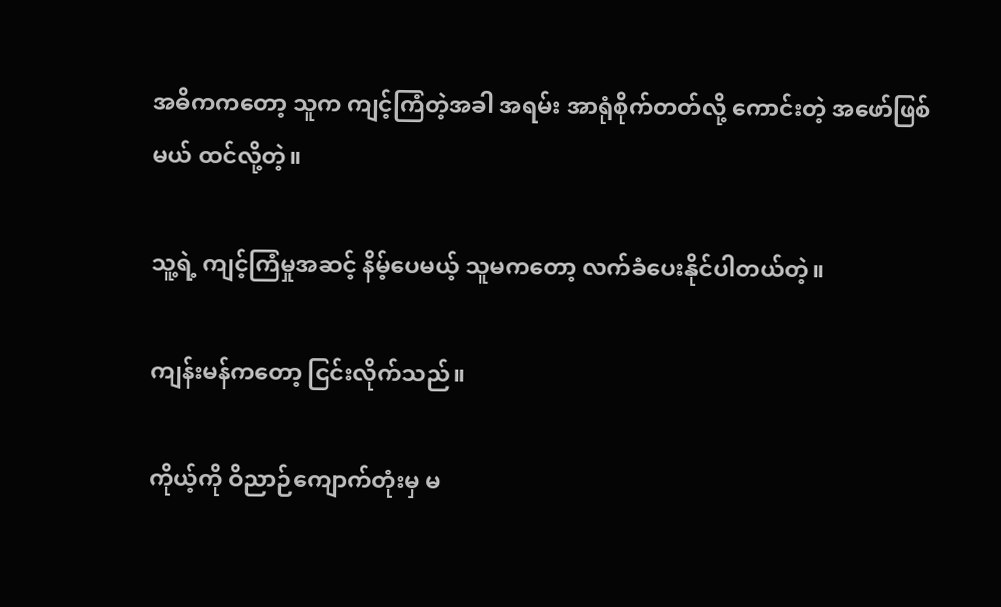အဓိကကတော့ သူက ကျင့်ကြံတဲ့အခါ အရမ်း အာရုံစိုက်တတ်လို့ ကောင်းတဲ့ အဖော်ဖြစ်မယ် ထင်လို့တဲ့။

သူ့ရဲ့ ကျင့်ကြံမှုအဆင့် နိမ့်ပေမယ့် သူမကတော့ လက်ခံပေးနိုင်ပါတယ်တဲ့။

ကျန်းမန်ကတော့ ငြင်းလိုက်သည်။

ကိုယ့်ကို ဝိညာဉ်ကျောက်တုံးမှ မ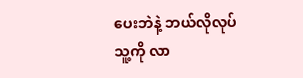ပေးဘဲနဲ့ ဘယ်လိုလုပ် သူ့ကို လာ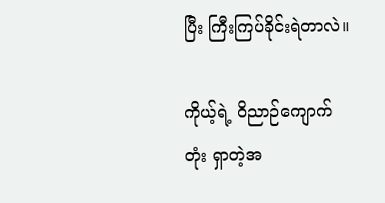ပြီး ကြီးကြပ်ခိုင်းရဲတာလဲ။

ကိုယ့်ရဲ့ ဝိညာဉ်ကျောက်တုံး ရှာတဲ့အ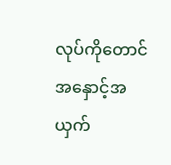လုပ်ကိုတောင် အနှောင့်အယှက်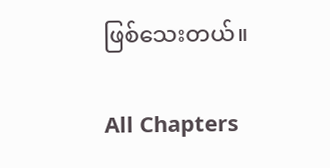ဖြစ်သေးတယ်။

All Chapters